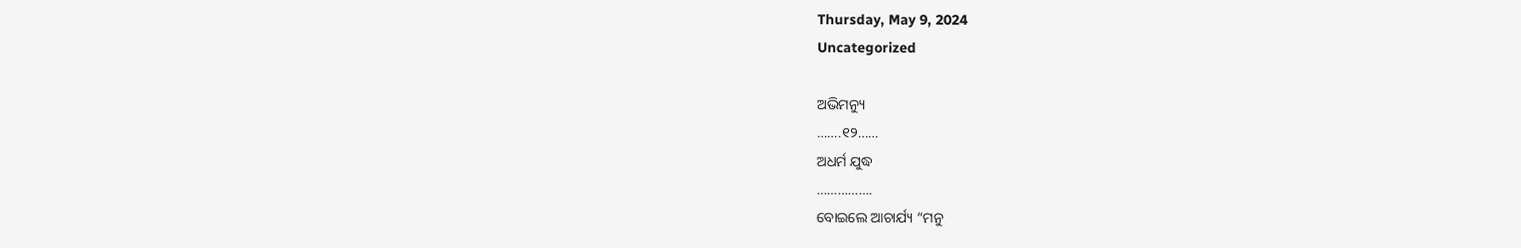Thursday, May 9, 2024
Uncategorized

ଅଭିମନ୍ୟୁ
…….୧୨……
ଅଧର୍ମ ଯୁଦ୍ଧ
…………….
ବୋଇଲେ ଆଚାର୍ଯ୍ୟ “ମନୁ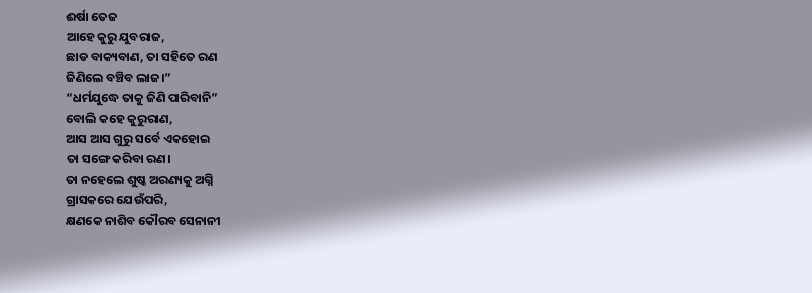ଈର୍ଷା ତେଜ
ଆହେ କୁରୁ ଯୁବରାଜ,
ଛାଡ ବାକ୍ୟବାଣ, ତା ସହିତେ ରଣ
ଜିଣିଲେ ବଞ୍ଚିବ ଲାଜ।”
“ଧର୍ମଯୁଦ୍ଧେ ତାକୁ ଜିଣି ପାରିବାନି”
ବୋଲି କହେ କୁରୁରାଣ,
ଆସ ଆସ ଗୁରୁ ସର୍ବେ ଏକହୋଇ
ତା ସଙ୍ଗେ କରିବା ରଣ।
ତା ନହେଲେ ଶୁଷ୍କ ଅରଣ୍ୟକୁ ଅଗ୍ନି
ଗ୍ରାସକରେ ଯେଉଁପରି,
କ୍ଷଣକେ ନାଶିବ କୌରବ ସେନାନୀ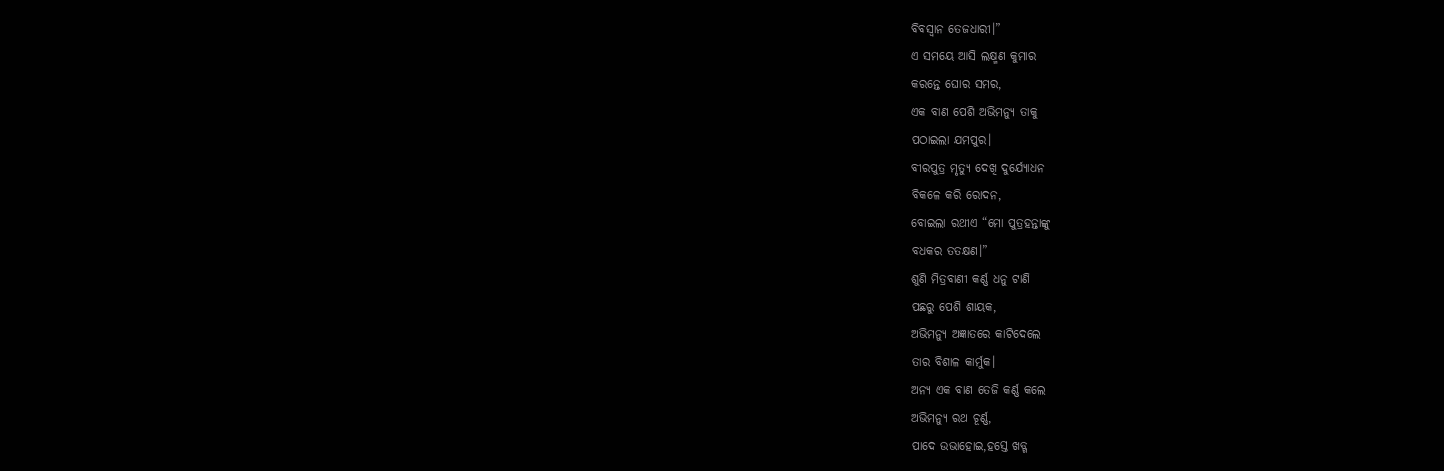ବିବସ୍ବାନ ତେଜଧାରୀ।”
ଏ ସମୟେ ଆସି ଲକ୍ଷ୍ମଣ କୁମାର
କରନ୍ତେ ଘୋର ସମର,
ଏକ ବାଣ ପେଶି ଅଭିମନ୍ୟୁ ତାକୁ
ପଠାଇଲା ଯମପୁର।
ବୀରପୁତ୍ର ମୃତ୍ୟୁ ଦେଖି ଦୁର୍ଯ୍ୟୋଧନ
ବିକଳେ କରି ରୋଦନ,
ବୋଇଲା ରଥୀଏ “ମୋ ପୁତ୍ରହନ୍ତାଙ୍କୁ
ବଧକର ତତକ୍ଷଣ।”
ଶୁଣି ମିତ୍ରବାଣୀ କର୍ଣ୍ଣ ଧନୁ ଟାଣି
ପଛରୁ ପେଶି ଶାୟକ,
ଅଭିମନ୍ୟୁ ଅଜ୍ଞାତରେ କାଟିଦେଲେ
ତାର ବିଶାଳ କାର୍ମୁକ।
ଅନ୍ୟ ଏକ ବାଣ ତେଜି କର୍ଣ୍ଣ କଲେ
ଅଭିମନ୍ୟୁ ରଥ ଚୂର୍ଣ୍ଣ,
ପାଦେ ଉଭାହୋଇ,ହସ୍ତେ ଖଡ୍ଗ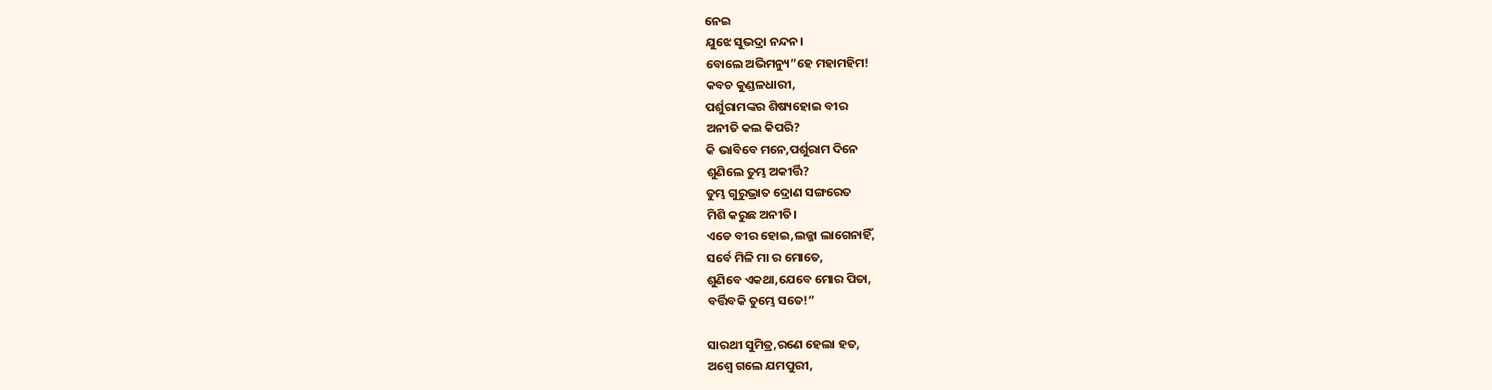ନେଇ
ଯୁଝେ ସୁଭଦ୍ରା ନନ୍ଦନ।
ବୋଲେ ଅଭିମନ୍ୟୁ”ହେ ମହାମହିମ!
କବଚ କୁଣ୍ଡଳଧାରୀ,
ପର୍ଶୁରାମଙ୍କର ଶିଷ୍ୟହୋଇ ବୀର
ଅନୀତି କଲ କିପରି?
କି ଭାବିବେ ମନେ,ପର୍ଶୁରାମ ଦିନେ
ଶୁଣିଲେ ତୁମ୍ଭ ଅକୀର୍ତ୍ତି?
ତୁମ୍ଭ ଗୁରୁଭ୍ରାତ ଦ୍ରୋଣ ସଙ୍ଗରେତ
ମିଶି କରୁଛ ଅନୀତି।
ଏଡେ ବୀର ହୋଇ,ଲଜ୍ଜା ଲାଗେନାହିଁ,
ସର୍ବେ ମିଳି ମା ର ମୋତେ,
ଶୁଣିବେ ଏକଥା,ଯେବେ ମୋର ପିତା,
ବର୍ତ୍ତିବକି ତୁମ୍ଭେ ସତେ!”

ସାରଥୀ ସୁମିତ୍ର,ରଣେ ହେଲା ହତ,
ଅଶ୍ବେ ଗଲେ ଯମପୁରୀ,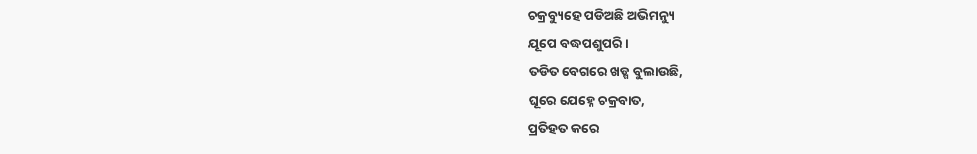ଚକ୍ରବ୍ୟୁହେ ପଡିଅଛି ଅଭିମନ୍ୟୁ
ଯୂପେ ବଦ୍ଧପଶୁପରି।
ତଡିତ ବେଗରେ ଖଡ୍ଗ ବୁଲାଉଛି,
ଘୂରେ ଯେହ୍ନେ ଚକ୍ରବାତ,
ପ୍ରତିହତ କରେ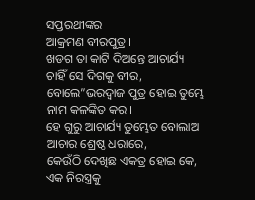ସପ୍ତରଥୀଙ୍କର
ଆକ୍ରମଣ ବୀରପୁତ୍ର।
ଖଡଗ ତା କାଟି ଦିଅନ୍ତେ ଆଚାର୍ଯ୍ୟ
ଚାହିଁ ସେ ଦିଗକୁ ବୀର,
ବୋଲେ”ଭରଦ୍ବାଜ ପୁତ୍ର ହୋଇ ତୁମ୍ଭେ
ନାମ କଳଙ୍କିତ କର।
ହେ ଗୁରୁ ଆଚାର୍ଯ୍ୟ ତୁମ୍ଭେତ ବୋଲାଅ
ଆଚାର ଶ୍ରେଷ୍ଠ ଧରାରେ,
କେଉଁଠି ଦେଖିଛ ଏକତ୍ର ହୋଇ କେ,
ଏକ ନିରସ୍ତ୍ରକୁ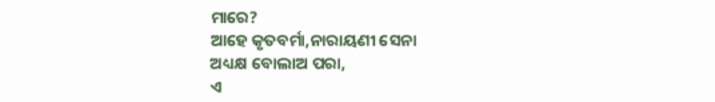ମାରେ?
ଆହେ କୃତବର୍ମା,ନାରାୟଣୀ ସେନା
ଅଧ୍ୟକ୍ଷ ବୋଲାଅ ପରା,
ଏ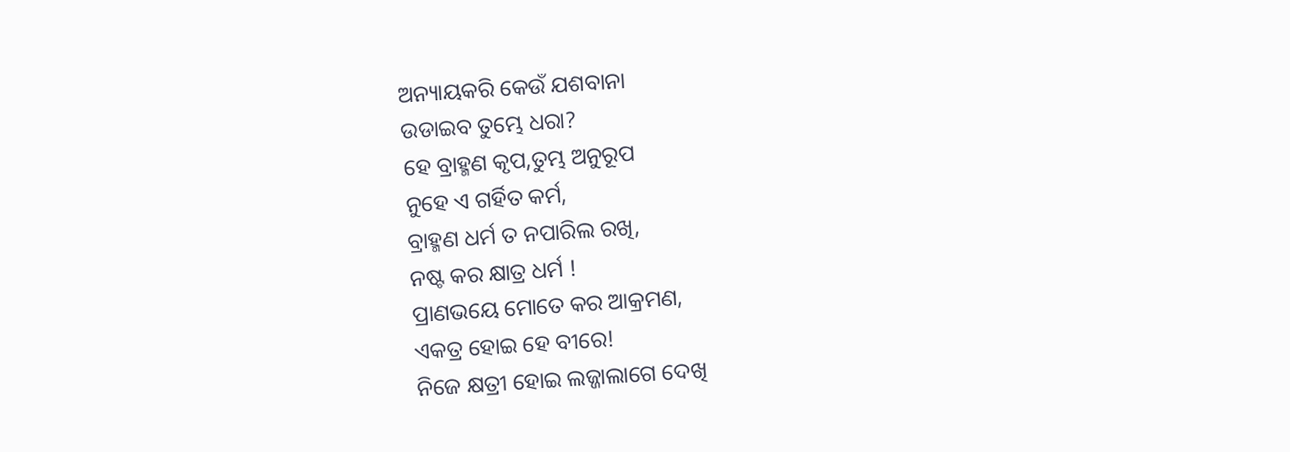ଅନ୍ୟାୟକରି କେଉଁ ଯଶବାନା
ଉଡାଇବ ତୁମ୍ଭେ ଧରା?
ହେ ବ୍ରାହ୍ମଣ କୃପ,ତୁମ୍ଭ ଅନୁରୂପ
ନୁହେ ଏ ଗର୍ହିତ କର୍ମ,
ବ୍ରାହ୍ମଣ ଧର୍ମ ତ ନପାରିଲ ରଖି,
ନଷ୍ଟ କର କ୍ଷାତ୍ର ଧର୍ମ !
ପ୍ରାଣଭୟେ ମୋତେ କର ଆକ୍ରମଣ,
ଏକତ୍ର ହୋଇ ହେ ବୀରେ!
ନିଜେ କ୍ଷତ୍ରୀ ହୋଇ ଲଜ୍ଜାଲାଗେ ଦେଖି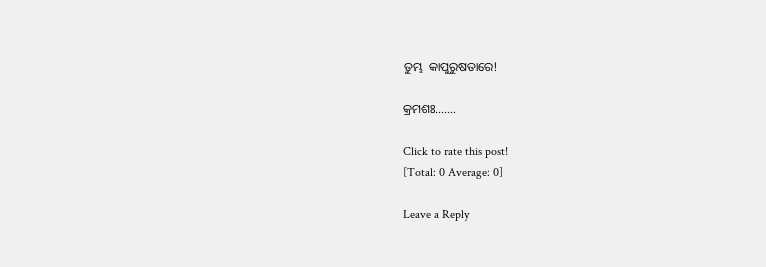ତୁମ୍ଭ  କାପୁରୁଷତାରେ!

କ୍ରମଶଃ…….

Click to rate this post!
[Total: 0 Average: 0]

Leave a Reply